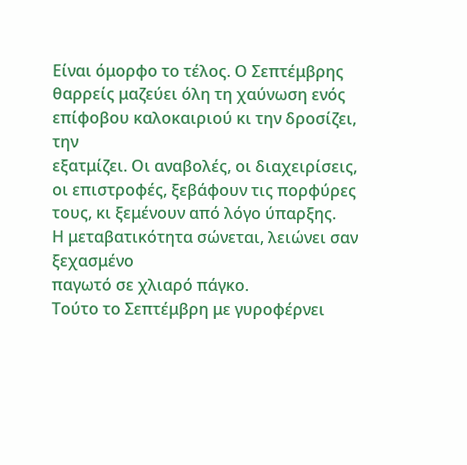Είναι όμορφο το τέλος. Ο Σεπτέμβρης
θαρρείς μαζεύει όλη τη χαύνωση ενός επίφοβου καλοκαιριού κι την δροσίζει, την
εξατμίζει. Οι αναβολές, οι διαχειρίσεις, οι επιστροφές, ξεβάφουν τις πορφύρες τους, κι ξεμένουν από λόγο ύπαρξης.
Η μεταβατικότητα σώνεται, λειώνει σαν ξεχασμένο
παγωτό σε χλιαρό πάγκο.
Τούτο το Σεπτέμβρη με γυροφέρνει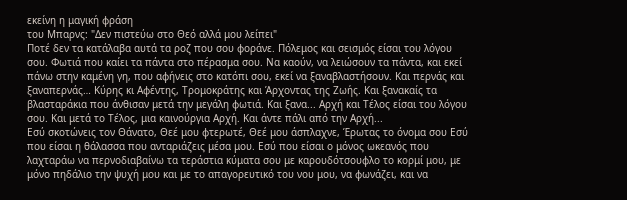εκείνη η μαγική φράση
του Μπαρνς: "Δεν πιστεύω στο Θεό αλλά μου λείπει"
Ποτέ δεν τα κατάλαβα αυτά τα ροζ που σου φοράνε. Πόλεμος και σεισμός είσαι του λόγου σου. Φωτιά που καίει τα πάντα στο πέρασμα σου. Να καούν, να λειώσουν τα πάντα, και εκεί πάνω στην καμένη γη, που αφήνεις στο κατόπι σου, εκεί να ξαναβλαστήσουν. Και περνάς και ξαναπερνάς… Κύρης κι Αφέντης, Τρομοκράτης και Άρχοντας της Ζωής. Και ξανακαίς τα βλασταράκια που άνθισαν μετά την μεγάλη φωτιά. Και ξανα... Αρχή και Τέλος είσαι του λόγου σου. Και μετά το Τέλος, μια καινούργια Αρχή. Και άντε πάλι από την Αρχή...
Εσύ σκοτώνεις τον Θάνατο, Θεέ μου φτερωτέ, Θεέ μου άσπλαχνε, Έρωτας το όνομα σου Εσύ που είσαι η θάλασσα που ανταριάζεις μέσα μου. Εσύ που είσαι ο μόνος ωκεανός που λαχταράω να περνοδιαβαίνω τα τεράστια κύματα σου με καρουδότσουφλο το κορμί μου, με μόνο πηδάλιο την ψυχή μου και με το απαγορευτικό του νου μου, να φωνάζει, και να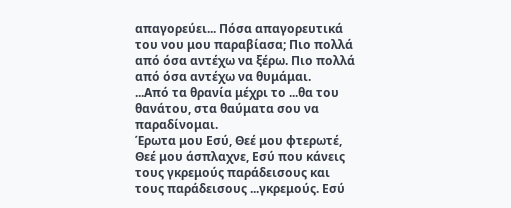απαγορεύει... Πόσα απαγορευτικά του νου μου παραβίασα; Πιο πολλά από όσα αντέχω να ξέρω. Πιο πολλά από όσα αντέχω να θυμάμαι.
...Από τα θρανία μέχρι το ...θα του θανάτου, στα θαύματα σου να παραδίνομαι.
Έρωτα μου Εσύ, Θεέ μου φτερωτέ, Θεέ μου άσπλαχνε, Εσύ που κάνεις τους γκρεμούς παράδεισους και τους παράδεισους ...γκρεμούς. Εσύ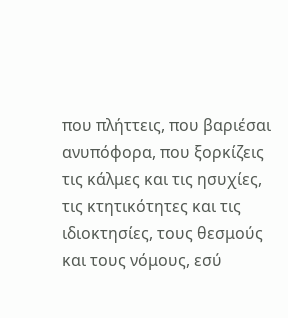που πλήττεις, που βαριέσαι ανυπόφορα, που ξορκίζεις τις κάλμες και τις ησυχίες, τις κτητικότητες και τις ιδιοκτησίες, τους θεσμούς και τους νόμους, εσύ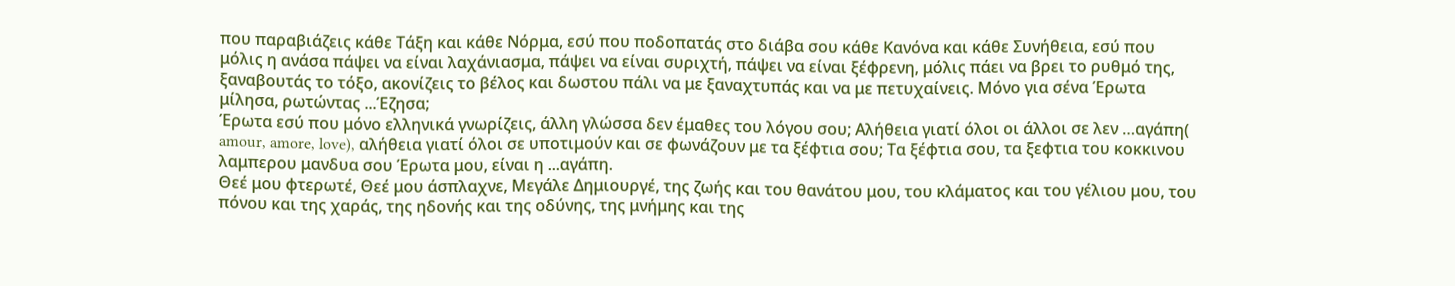που παραβιάζεις κάθε Τάξη και κάθε Νόρμα, εσύ που ποδοπατάς στο διάβα σου κάθε Κανόνα και κάθε Συνήθεια, εσύ που μόλις η ανάσα πάψει να είναι λαχάνιασμα, πάψει να είναι συριχτή, πάψει να είναι ξέφρενη, μόλις πάει να βρει το ρυθμό της, ξαναβουτάς το τόξο, ακονίζεις το βέλος και δωστου πάλι να με ξαναχτυπάς και να με πετυχαίνεις. Μόνο για σένα Έρωτα μίλησα, ρωτώντας ...Έζησα;
Έρωτα εσύ που μόνο ελληνικά γνωρίζεις, άλλη γλώσσα δεν έμαθες του λόγου σου; Αλήθεια γιατί όλοι οι άλλοι σε λεν …αγάπη( amour, amore, love), αλήθεια γιατί όλοι σε υποτιμούν και σε φωνάζουν με τα ξέφτια σου; Τα ξέφτια σου, τα ξεφτια του κοκκινου λαμπερου μανδυα σου Έρωτα μου, είναι η ...αγάπη.
Θεέ μου φτερωτέ, Θεέ μου άσπλαχνε, Μεγάλε Δημιουργέ, της ζωής και του θανάτου μου, του κλάματος και του γέλιου μου, του πόνου και της χαράς, της ηδονής και της οδύνης, της μνήμης και της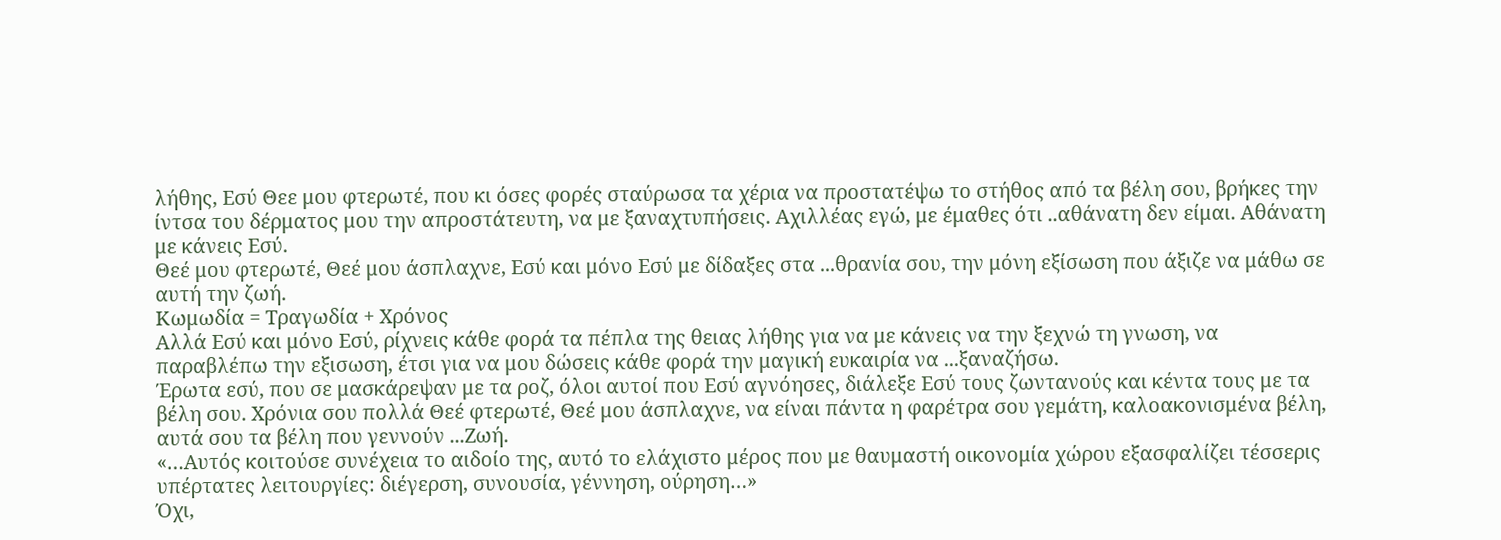λήθης, Εσύ Θεε μου φτερωτέ, που κι όσες φορές σταύρωσα τα χέρια να προστατέψω το στήθος από τα βέλη σου, βρήκες την ίντσα του δέρματος μου την απροστάτευτη, να με ξαναχτυπήσεις. Αχιλλέας εγώ, με έμαθες ότι ..αθάνατη δεν είμαι. Αθάνατη με κάνεις Εσύ.
Θεέ μου φτερωτέ, Θεέ μου άσπλαχνε, Εσύ και μόνο Εσύ με δίδαξες στα ...θρανία σου, την μόνη εξίσωση που άξιζε να μάθω σε αυτή την ζωή.
Κωμωδία = Τραγωδία + Χρόνος
Αλλά Εσύ και μόνο Εσύ, ρίχνεις κάθε φορά τα πέπλα της θειας λήθης για να με κάνεις να την ξεχνώ τη γνωση, να παραβλέπω την εξισωση, έτσι για να μου δώσεις κάθε φορά την μαγική ευκαιρία να ...ξαναζήσω.
Έρωτα εσύ, που σε μασκάρεψαν με τα ροζ, όλοι αυτοί που Εσύ αγνόησες, διάλεξε Εσύ τους ζωντανούς και κέντα τους με τα βέλη σου. Χρόνια σου πολλά Θεέ φτερωτέ, Θεέ μου άσπλαχνε, να είναι πάντα η φαρέτρα σου γεμάτη, καλοακονισμένα βέλη, αυτά σου τα βέλη που γεννούν ...Ζωή.
«…Αυτός κοιτούσε συνέχεια το αιδοίο της, αυτό το ελάχιστο μέρος που με θαυμαστή οικονομία χώρου εξασφαλίζει τέσσερις υπέρτατες λειτουργίες: διέγερση, συνουσία, γέννηση, ούρηση…»
Όχι,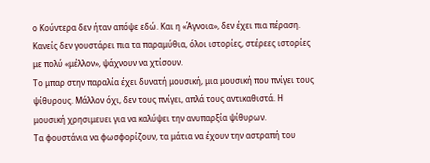ο Κούντερα δεν ήταν απόψε εδώ. Και η «Άγνοια», δεν έχει πια πέραση. Κανείς δεν γουστάρει πια τα παραμύθια, όλοι ιστορίες, στέρεες ιστορίες με πολύ «μέλλον», ψάχνουν να χτίσουν.
Το μπαρ στην παραλία έχει δυνατή μουσική, μια μουσική που πνίγει τους ψίθυρους. Μάλλον όχι, δεν τους πνίγει, απλά τους αντικαθιστά. Η μουσική χρησιμευει για να καλύψει την ανυπαρξία ψίθυρων.
Τα φουστάνια να φωσφορίζουν, τα μάτια να έχουν την αστραπή του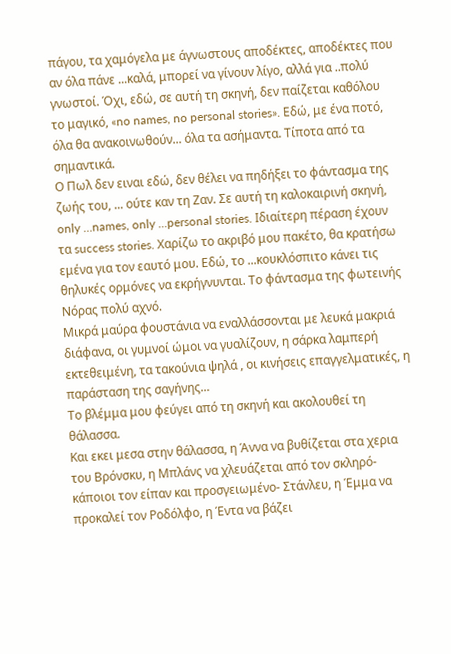πάγου, τα χαμόγελα με άγνωστους αποδέκτες, αποδέκτες που αν όλα πάνε ...καλά, μπορεί να γίνουν λίγο, αλλά για ..πολύ γνωστοί. Όχι, εδώ, σε αυτή τη σκηνή, δεν παίζεται καθόλου το μαγικό, «no names, no personal stories». Εδώ, με ένα ποτό, όλα θα ανακοινωθούν... όλα τα ασήμαντα. Τίποτα από τα σημαντικά.
Ο Πωλ δεν ειναι εδώ, δεν θέλει να πηδήξει το φάντασμα της ζωής του, ... ούτε καν τη Ζαν. Σε αυτή τη καλοκαιρινή σκηνή, only …names, only ...personal stories. Ιδιαίτερη πέραση έχουν τα success stories. Χαρίζω το ακριβό μου πακέτο, θα κρατήσω εμένα για τον εαυτό μου. Εδώ, το ...κουκλόσπιτο κάνει τις θηλυκές ορμόνες να εκρήγνυνται. Το φάντασμα της φωτεινής Νόρας πολύ αχνό.
Μικρά μαύρα φουστάνια να εναλλάσσονται με λευκά μακριά διάφανα, οι γυμνοί ώμοι να γυαλίζουν, η σάρκα λαμπερή εκτεθειμένη, τα τακούνια ψηλά , οι κινήσεις επαγγελματικές, η παράσταση της σαγήνης...
Το βλέμμα μου φεύγει από τη σκηνή και ακολουθεί τη θάλασσα.
Και εκει μεσα στην θάλασσα, η Άννα να βυθίζεται στα χερια του Βρόνσκυ, η Μπλάνς να χλευάζεται από τον σκληρό-κάποιοι τον είπαν και προσγειωμένο- Στάνλευ, η Έμμα να προκαλεί τον Ροδόλφο, η Έντα να βάζει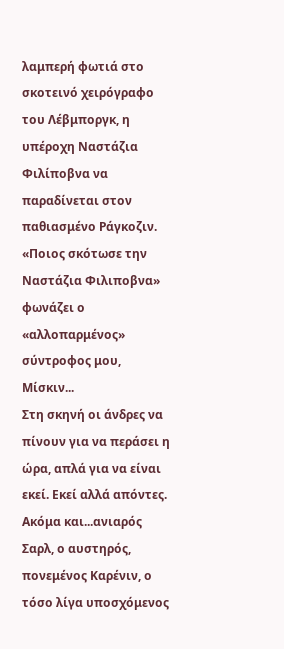λαμπερή φωτιά στο σκοτεινό χειρόγραφο του Λέβμποργκ, η υπέροχη Ναστάζια Φιλίποβνα να παραδίνεται στον παθιασμένο Ράγκοζιν. «Ποιος σκότωσε την Ναστάζια Φιλιποβνα» φωνάζει ο «αλλοπαρμένος» σύντροφος μου, Μίσκιν...
Στη σκηνή οι άνδρες να πίνουν για να περάσει η ώρα, απλά για να είναι εκεί. Εκεί αλλά απόντες. Ακόμα και...ανιαρός Σαρλ, ο αυστηρός, πονεμένος Καρένιν, ο τόσο λίγα υποσχόμενος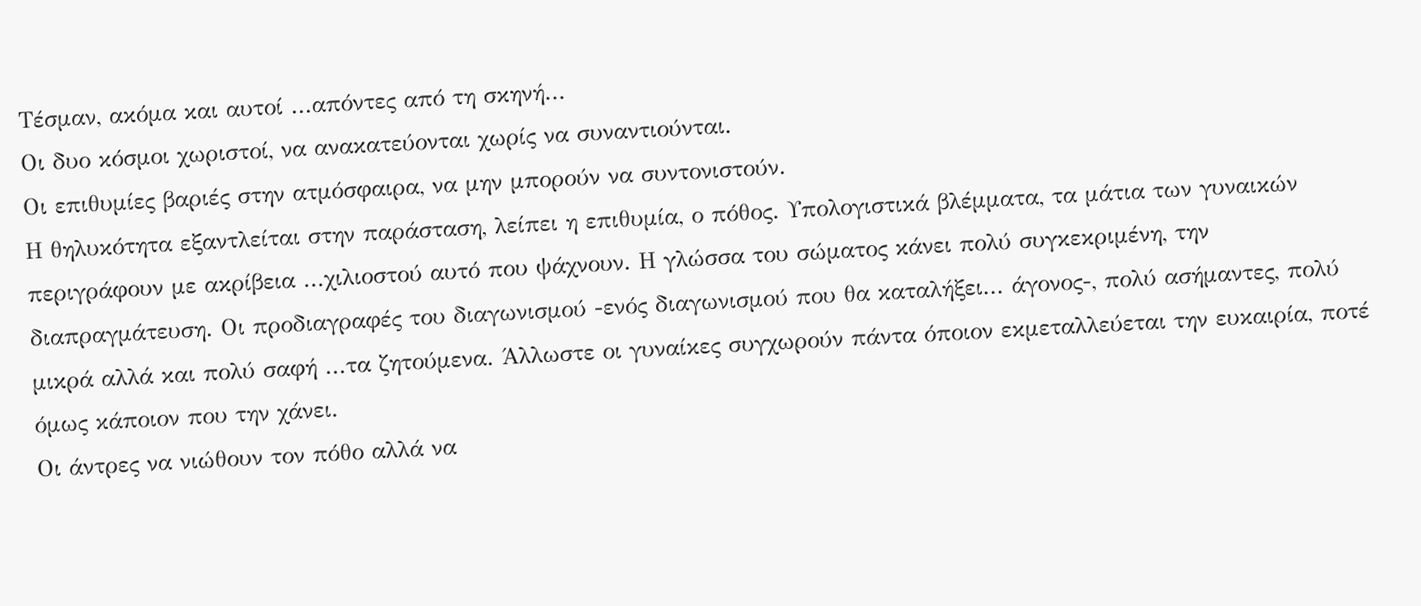Τέσμαν, ακόμα και αυτοί ...απόντες από τη σκηνή...
Οι δυο κόσμοι χωριστοί, να ανακατεύονται χωρίς να συναντιούνται.
Οι επιθυμίες βαριές στην ατμόσφαιρα, να μην μπορούν να συντονιστούν.
Η θηλυκότητα εξαντλείται στην παράσταση, λείπει η επιθυμία, ο πόθος. Υπολογιστικά βλέμματα, τα μάτια των γυναικών περιγράφουν με ακρίβεια ...χιλιοστού αυτό που ψάχνουν. Η γλώσσα του σώματος κάνει πολύ συγκεκριμένη, την διαπραγμάτευση. Οι προδιαγραφές του διαγωνισμού -ενός διαγωνισμού που θα καταλήξει... άγονος-, πολύ ασήμαντες, πολύ μικρά αλλά και πολύ σαφή ...τα ζητούμενα. Άλλωστε οι γυναίκες συγχωρούν πάντα όποιον εκμεταλλεύεται την ευκαιρία, ποτέ όμως κάποιον που την χάνει.
Οι άντρες να νιώθουν τον πόθο αλλά να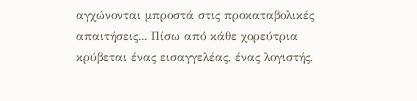αγχώνονται μπροστά στις προκαταβολικές απαιτήσεις... Πίσω από κάθε χορεύτρια κρύβεται ένας εισαγγελέας, ένας λογιστής,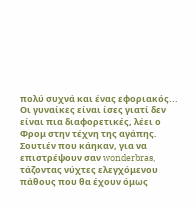πολύ συχνά και ένας εφοριακός...
Οι γυναίκες είναι ίσες γιατί δεν είναι πια διαφορετικές, λέει ο Φρομ στην τέχνη της αγάπης. Σουτιέν που κάηκαν, για να επιστρέψουν σαν wonderbras, τάζοντας νύχτες ελεγχόμενου πάθους που θα έχουν όμως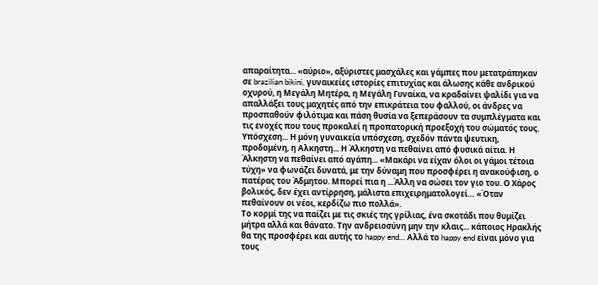απαραίτητα... «αύριο», αξύριστες μασχάλες και γάμπες που μετατράπηκαν σε brazilian bikini, γυναικείες ιστορίες επιτυχίας και άλωσης κάθε ανδρικού οχυρού, η Μεγάλη Μητέρα, η Μεγάλη Γυναίκα, να κραδαίνει ψαλίδι για να απαλλάξει τους μαχητές από την επικράτεια του φαλλού, οι άνδρες να προσπαθούν φιλότιμα και πάση θυσία να ξεπεράσουν τα συμπλέγματα και τις ενοχές που τους προκαλεί η προπατορική προεξοχή του σώματός τους.
Υπόσχεση... Η μόνη γυναικεία υπόσχεση, σχεδόν πάντα ψευτικη, προδομένη, η Αλκηστη... Η Άλκηστη να πεθαίνει από φυσικά αίτια. Η Άλκηστη να πεθαίνει από αγάπη... «Μακάρι να είχαν όλοι οι γάμοι τέτοια τύχη» να φωνάζει δυνατά, με την δύναμη που προσφέρει η ανακούφιση, ο πατέρας του Άδμητου. Μπορεί πια η ...Άλλη να σώσει τον γιο του. Ο Χάρος βολικός, δεν έχει αντίρρηση, μάλιστα επιχειρηματολογεί… «Όταν πεθαίνουν οι νέοι, κερδίζω πιο πολλά».
Το κορμί της να παίζει με τις σκιές της γρίλιας, ένα σκοτάδι που θυμίζει μήτρα αλλά και θάνατο. Την ανδρειοσύνη μην την κλαις... κάποιος Ηρακλής θα της προσφέρει και αυτής το happy end… Αλλά το happy end είναι μόνο για τους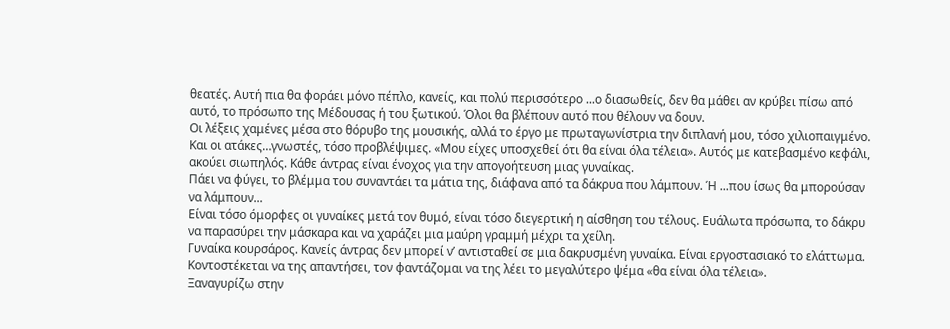θεατές. Αυτή πια θα φοράει μόνο πέπλο, κανείς, και πολύ περισσότερο ...ο διασωθείς, δεν θα μάθει αν κρύβει πίσω από αυτό, το πρόσωπο της Μέδουσας ή του ξωτικού. Όλοι θα βλέπουν αυτό που θέλουν να δουν.
Οι λέξεις χαμένες μέσα στο θόρυβο της μουσικής, αλλά το έργο με πρωταγωνίστρια την διπλανή μου, τόσο χιλιοπαιγμένο. Και οι ατάκες…γνωστές, τόσο προβλέψιμες. «Μου είχες υποσχεθεί ότι θα είναι όλα τέλεια». Αυτός με κατεβασμένο κεφάλι, ακούει σιωπηλός. Κάθε άντρας είναι ένοχος για την απογοήτευση μιας γυναίκας.
Πάει να φύγει, το βλέμμα του συναντάει τα μάτια της, διάφανα από τα δάκρυα που λάμπουν. Ή ...που ίσως θα μπορούσαν να λάμπουν...
Είναι τόσο όμορφες οι γυναίκες μετά τον θυμό, είναι τόσο διεγερτική η αίσθηση του τέλους. Ευάλωτα πρόσωπα, το δάκρυ να παρασύρει την μάσκαρα και να χαράζει μια μαύρη γραμμή μέχρι τα χείλη.
Γυναίκα κουρσάρος. Κανείς άντρας δεν μπορεί ν’ αντισταθεί σε μια δακρυσμένη γυναίκα. Είναι εργοστασιακό το ελάττωμα.
Κοντοστέκεται να της απαντήσει, τον φαντάζομαι να της λέει το μεγαλύτερο ψέμα «θα είναι όλα τέλεια».
Ξαναγυρίζω στην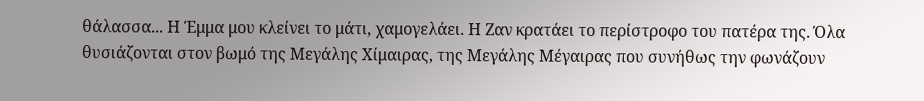θάλασσα... Η Έμμα μου κλείνει το μάτι, χαμογελάει. Η Ζαν κρατάει το περίστροφο του πατέρα της. Όλα θυσιάζονται στον βωμό της Μεγάλης Χίμαιρας, της Μεγάλης Μέγαιρας που συνήθως την φωνάζουν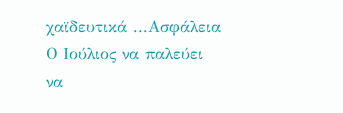χαϊδευτικά ...Ασφάλεια
Ο Ιούλιος να παλεύει να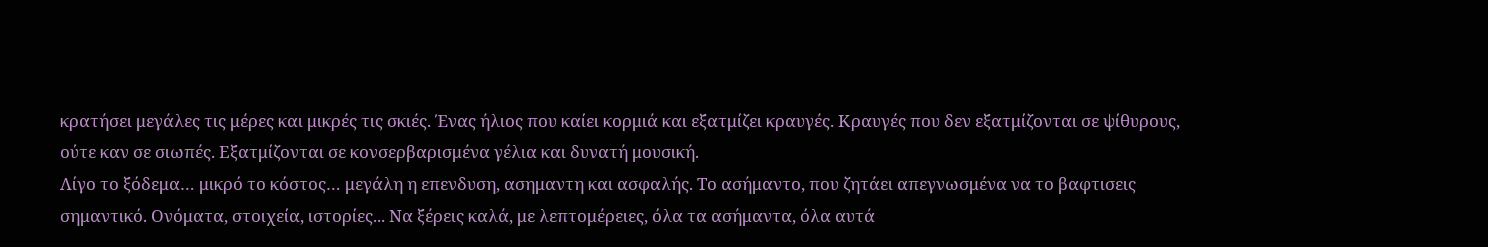κρατήσει μεγάλες τις μέρες και μικρές τις σκιές. Ένας ήλιος που καίει κορμιά και εξατμίζει κραυγές. Κραυγές που δεν εξατμίζονται σε ψίθυρους, ούτε καν σε σιωπές. Εξατμίζονται σε κονσερβαρισμένα γέλια και δυνατή μουσική.
Λίγο το ξόδεμα… μικρό το κόστος… μεγάλη η επενδυση, ασημαντη και ασφαλής. Το ασήμαντο, που ζητάει απεγνωσμένα να το βαφτισεις σημαντικό. Ονόματα, στοιχεία, ιστορίες... Να ξέρεις καλά, με λεπτομέρειες, όλα τα ασήμαντα, όλα αυτά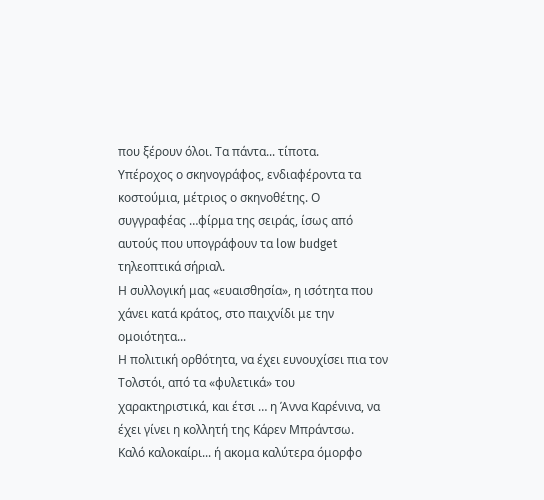που ξέρουν όλοι. Τα πάντα... τίποτα.
Υπέροχος ο σκηνογράφος, ενδιαφέροντα τα κοστούμια, μέτριος ο σκηνοθέτης. Ο συγγραφέας …φίρμα της σειράς, ίσως από αυτούς που υπογράφουν τα low budget τηλεοπτικά σήριαλ.
Η συλλογική μας «ευαισθησία», η ισότητα που χάνει κατά κράτος, στο παιχνίδι με την ομοιότητα...
Η πολιτική ορθότητα, να έχει ευνουχίσει πια τον Τολστόι, από τα «φυλετικά» του χαρακτηριστικά, και έτσι … η Άννα Καρένινα, να έχει γίνει η κολλητή της Κάρεν Μπράντσω.
Καλό καλοκαίρι... ή ακομα καλύτερα όμορφο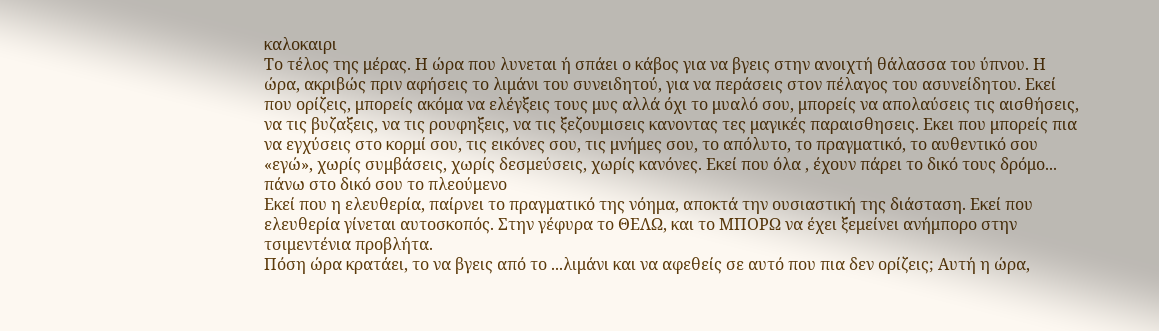καλοκαιρι
Το τέλος της μέρας. Η ώρα που λυνεται ή σπάει ο κάβος για να βγεις στην ανοιχτή θάλασσα του ύπνου. Η ώρα, ακριβώς πριν αφήσεις το λιμάνι του συνειδητού, για να περάσεις στον πέλαγος του ασυνείδητου. Εκεί που ορίζεις, μπορείς ακόμα να ελέγξεις τους μυς αλλά όχι το μυαλό σου, μπορείς να απολαύσεις τις αισθήσεις, να τις βυζαξεις, να τις ρουφηξεις, να τις ξεζουμισεις κανοντας τες μαγικές παραισθησεις. Εκει που μπορείς πια να εγχύσεις στο κορμί σου, τις εικόνες σου, τις μνήμες σου, το απόλυτο, το πραγματικό, το αυθεντικό σου «εγώ», χωρίς συμβάσεις, χωρίς δεσμεύσεις, χωρίς κανόνες. Εκεί που όλα , έχουν πάρει το δικό τους δρόμο... πάνω στο δικό σου το πλεούμενο
Εκεί που η ελευθερία, παίρνει το πραγματικό της νόημα, αποκτά την ουσιαστική της διάσταση. Εκεί που ελευθερία γίνεται αυτοσκοπός. Στην γέφυρα το ΘΕΛΩ, και το ΜΠΟΡΩ να έχει ξεμείνει ανήμπορο στην τσιμεντένια προβλήτα.
Πόση ώρα κρατάει, το να βγεις από το ...λιμάνι και να αφεθείς σε αυτό που πια δεν ορίζεις; Αυτή η ώρα,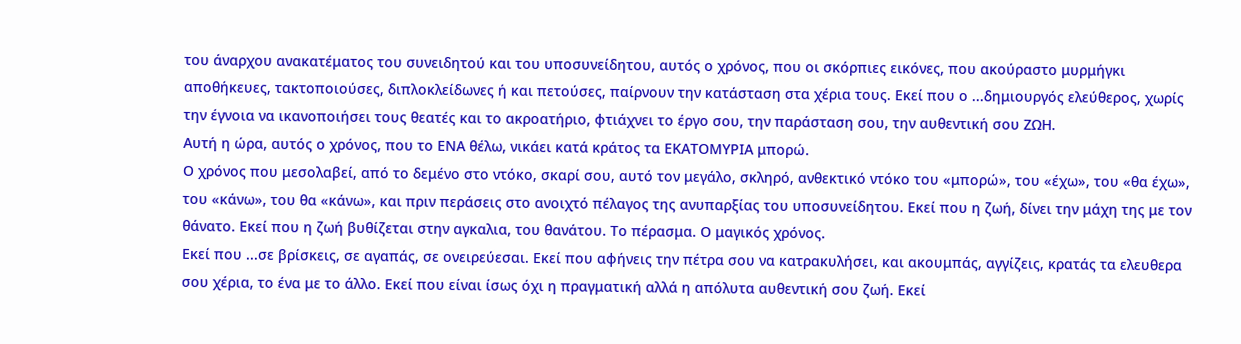του άναρχου ανακατέματος του συνειδητού και του υποσυνείδητου, αυτός ο χρόνος, που οι σκόρπιες εικόνες, που ακούραστο μυρμήγκι αποθήκευες, τακτοποιούσες, διπλοκλείδωνες ή και πετούσες, παίρνουν την κατάσταση στα χέρια τους. Εκεί που ο ...δημιουργός ελεύθερος, χωρίς την έγνοια να ικανοποιήσει τους θεατές και το ακροατήριο, φτιάχνει το έργο σου, την παράσταση σου, την αυθεντική σου ΖΩΗ.
Αυτή η ώρα, αυτός ο χρόνος, που το ΕΝΑ θέλω, νικάει κατά κράτος τα ΕΚΑΤΟΜΥΡΙΑ μπορώ.
Ο χρόνος που μεσολαβεί, από το δεμένο στο ντόκο, σκαρί σου, αυτό τον μεγάλο, σκληρό, ανθεκτικό ντόκο του «μπορώ», του «έχω», του «θα έχω», του «κάνω», του θα «κάνω», και πριν περάσεις στο ανοιχτό πέλαγος της ανυπαρξίας του υποσυνείδητου. Εκεί που η ζωή, δίνει την μάχη της με τον θάνατο. Εκεί που η ζωή βυθίζεται στην αγκαλια, του θανάτου. Το πέρασμα. Ο μαγικός χρόνος.
Εκεί που ...σε βρίσκεις, σε αγαπάς, σε ονειρεύεσαι. Εκεί που αφήνεις την πέτρα σου να κατρακυλήσει, και ακουμπάς, αγγίζεις, κρατάς τα ελευθερα σου χέρια, το ένα με το άλλο. Εκεί που είναι ίσως όχι η πραγματική αλλά η απόλυτα αυθεντική σου ζωή. Εκεί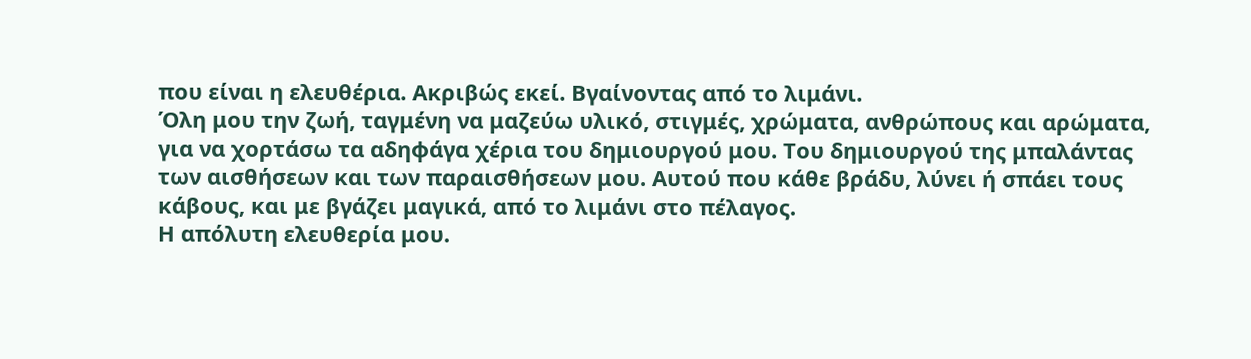που είναι η ελευθέρια. Ακριβώς εκεί. Βγαίνοντας από το λιμάνι.
Όλη μου την ζωή, ταγμένη να μαζεύω υλικό, στιγμές, χρώματα, ανθρώπους και αρώματα, για να χορτάσω τα αδηφάγα χέρια του δημιουργού μου. Του δημιουργού της μπαλάντας των αισθήσεων και των παραισθήσεων μου. Αυτού που κάθε βράδυ, λύνει ή σπάει τους κάβους, και με βγάζει μαγικά, από το λιμάνι στο πέλαγος.
Η απόλυτη ελευθερία μου.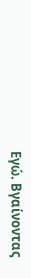Εγώ. Βγαίνοντας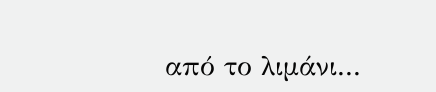από το λιμάνι...